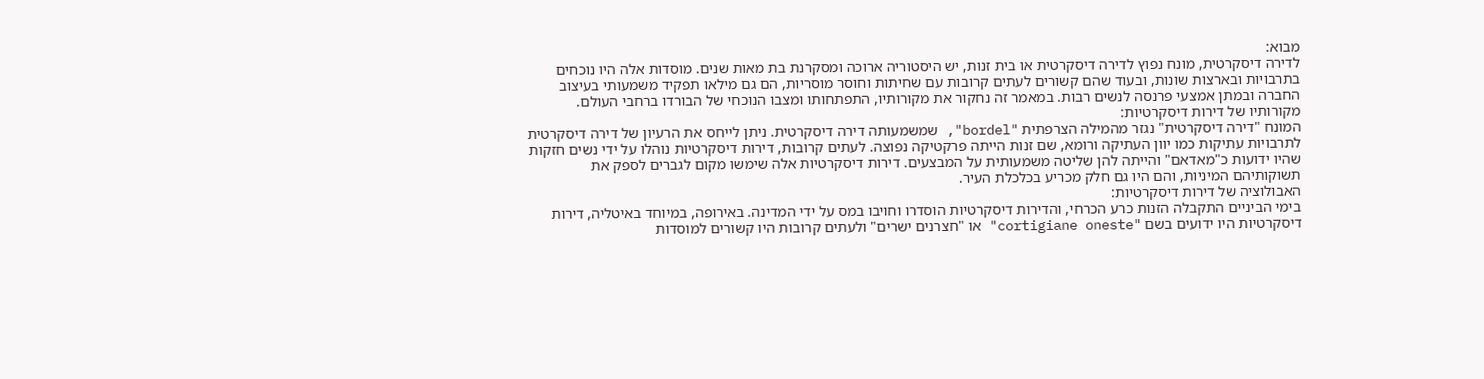מבוא:
לדירה דיסקרטית, מונח נפוץ לדירה דיסקרטית או בית זנות, יש היסטוריה ארוכה ומסקרנת בת מאות שנים. מוסדות אלה היו נוכחים בתרבויות ובארצות שונות, ובעוד שהם קשורים לעתים קרובות עם שחיתות וחוסר מוסריות, הם גם מילאו תפקיד משמעותי בעיצוב החברה ובמתן אמצעי פרנסה לנשים רבות. במאמר זה נחקור את מקורותיו, התפתחותו ומצבו הנוכחי של הבורדו ברחבי העולם.
מקורותיו של דירות דיסקרטיות:
המונח "דירה דיסקרטית" נגזר מהמילה הצרפתית "bordel", שמשמעותה דירה דיסקרטית. ניתן לייחס את הרעיון של דירה דיסקרטית לתרבויות עתיקות כמו יוון העתיקה ורומא, שם זנות הייתה פרקטיקה נפוצה. לעתים קרובות, דירות דיסקרטיות נוהלו על ידי נשים חזקות שהיו ידועות כ"מאדאם" והייתה להן שליטה משמעותית על המבצעים. דירות דיסקרטיות אלה שימשו מקום לגברים לספק את תשוקותיהם המיניות, והם היו גם חלק מכריע בכלכלת העיר.
האבולוציה של דירות דיסקרטיות:
בימי הביניים התקבלה הזנות כרע הכרחי, והדירות דיסקרטיות הוסדרו וחויבו במס על ידי המדינה. באירופה, במיוחד באיטליה, דירות דיסקרטיות היו ידועים בשם "cortigiane oneste" או "חצרנים ישרים" ולעתים קרובות היו קשורים למוסדות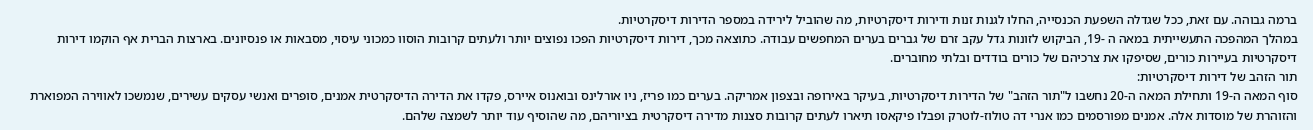ברמה גבוהה. עם זאת, ככל שגדלה השפעת הכנסייה, החלו לגנות זנות ודירות דיסקרטיות, מה שהוביל לירידה במספר הדירות דיסקרטיות.
במהלך המהפכה התעשייתית במאה ה -19, הביקוש לזונות גדל עקב זרם של גברים בערים המחפשים עבודה. כתוצאה מכך, דירות דיסקרטיות הפכו נפוצים יותר ולעתים קרובות הוסוו כמכוני עיסוי, מסבאות או פנסיונים. בארצות הברית אף הוקמו דירות דיסקרטיות בעיירות כורים, שסיפקו את צרכיהם של כורים בודדים ובלתי מחוברים.
תור הזהב של דירות דיסקרטיות:
סוף המאה ה-19 ותחילת המאה ה-20 נחשבו ל"תור הזהב" של הדירות דיסקרטיות, בעיקר באירופה ובצפון אמריקה. בערים כמו פריז, ניו אורלינס ובואנוס איירס, פקדו את הדירה הדיסקרטית אמנים, סופרים ואנשי עסקים עשירים, שנמשכו לאווירה המפוארת והזוהרת של מוסדות אלה. אמנים מפורסמים כמו אנרי דה טולוז-לוטרק ופבלו פיקאסו תיארו לעתים קרובות סצנות מדירה דיסקרטית בציוריהם, מה שהוסיף עוד יותר לשמצה שלהם.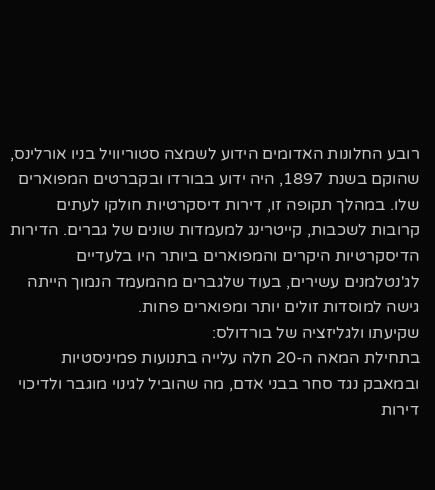רובע החלונות האדומים הידוע לשמצה סטוריוויל בניו אורלינס, שהוקם בשנת 1897, היה ידוע בבורדו ובקברטים המפוארים שלו. במהלך תקופה זו, דירות דיסקרטיות חולקו לעתים קרובות לשכבות, קייטרינג למעמדות שונים של גברים. הדירות הדיסקרטיות היקרים והמפוארים ביותר היו בלעדיים לג'נטלמנים עשירים, בעוד שלגברים מהמעמד הנמוך הייתה גישה למוסדות זולים יותר ומפוארים פחות.
שקיעתו ולגליזציה של בורדולס:
בתחילת המאה ה-20 חלה עלייה בתנועות פמיניסטיות ובמאבק נגד סחר בבני אדם, מה שהוביל לגינוי מוגבר ולדיכוי דירות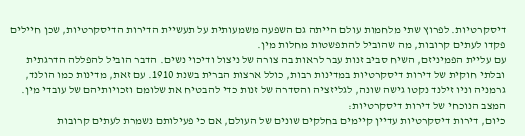דיסקרטיות. לפרוץ שתי מלחמות עולם הייתה גם השפעה משמעותית על תעשיית הדירות הדיסקרטיות, שכן חיילים פקדו לעתים קרובות, מה שהוביל להתפשטות מחלות מין.
עם עליית הפמיניזם, השיח סביב זנות עבר לראות בה צורה של ניצול ודיכוי נשים. הדבר הוביל להפללה הדרגתית ובלתי חוקית של דירות דיסקרטיות במדינות רבות, כולל ארצות הברית בשנת 1910. עם זאת, מדינות כמו הולנד, גרמניה וניו זילנד נקטו גישה שונה, לגליזציה והסדרה של זנות כדי להבטיח את שלומם וזכויותיהם של עובדי מין.
המצב הנוכחי של דירות דיסקרטיות:
כיום, דירות דיסקרטיות עדיין קיימים בחלקים שונים של העולם, אם כי פעילותם נשמרת לעתים קרובות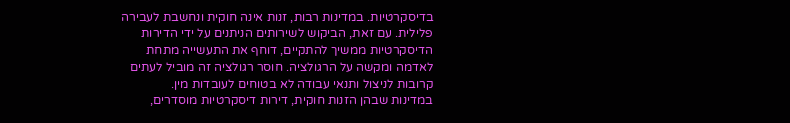בדיסקרטיות. במדינות רבות, זנות אינה חוקית ונחשבת לעבירה פלילית. עם זאת, הביקוש לשירותים הניתנים על ידי הדירות הדיסקרטיות ממשיך להתקיים, דוחף את התעשייה מתחת לאדמה ומקשה על הרגולציה. חוסר רגולציה זה מוביל לעתים קרובות לניצול ותנאי עבודה לא בטוחים לעובדות מין.
במדינות שבהן הזנות חוקית, דירות דיסקרטיות מוסדרים,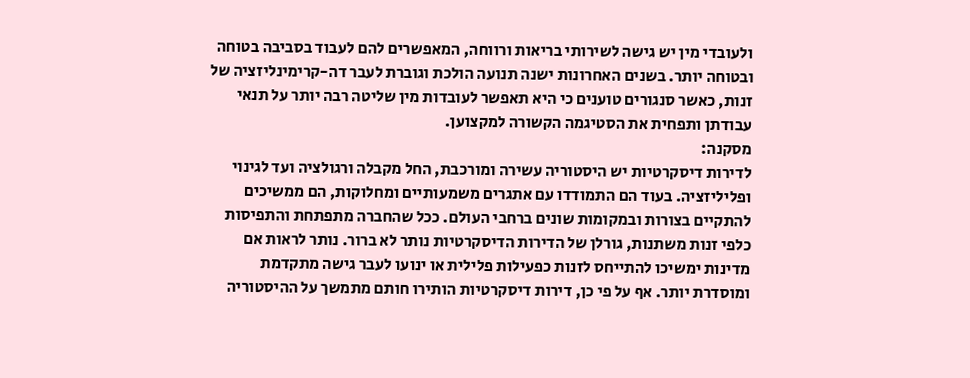ולעובדי מין יש גישה לשירותי בריאות ורווחה, המאפשרים להם לעבוד בסביבה בטוחה ובטוחה יותר. בשנים האחרונות ישנה תנועה הולכת וגוברת לעבר דה-קרימינליזציה של זנות, כאשר סנגורים טוענים כי היא תאפשר לעובדות מין שליטה רבה יותר על תנאי עבודתן ותפחית את הסטיגמה הקשורה למקצוען.
מסקנה:
לדירות דיסקרטיות יש היסטוריה עשירה ומורכבת, החל מקבלה ורגולציה ועד לגינוי ופליליזציה. בעוד הם התמודדו עם אתגרים משמעותיים ומחלוקות, הם ממשיכים להתקיים בצורות ובמקומות שונים ברחבי העולם. ככל שהחברה מתפתחת והתפיסות כלפי זנות משתנות, גורלן של הדירות הדיסקרטיות נותר לא ברור. נותר לראות אם מדינות ימשיכו להתייחס לזנות כפעילות פלילית או ינועו לעבר גישה מתקדמת ומוסדרת יותר. אף על פי כן, דירות דיסקרטיות הותירו חותם מתמשך על ההיסטוריה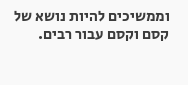וממשיכים להיות נושא של קסם וקסם עבור רבים.